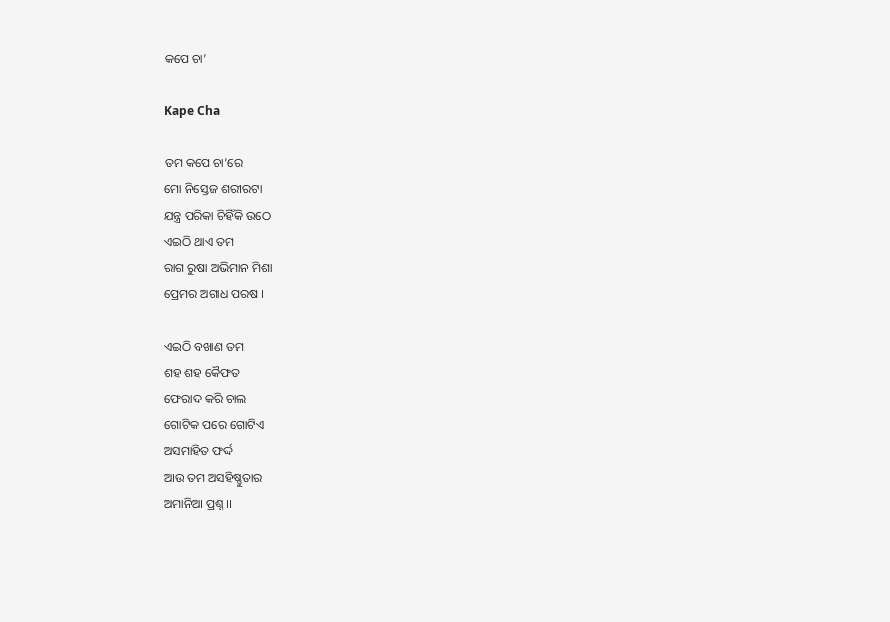କପେ ଚା’

Kape Cha

ତମ କପେ ଚା’ରେ
ମୋ ନିସ୍ତେଜ ଶରୀରଟା
ଯନ୍ତ୍ର ପରିକା ଚିହିଁକି ଉଠେ
ଏଇଠି ଥାଏ ତମ
ରାଗ ରୁଷା ଅଭିମାନ ମିଶା
ପ୍ରେମର ଅଗାଧ ପରଷ ।

ଏଇଠି ବଖାଣ ତମ
ଶହ ଶହ କୈଫତ
ଫେରାଦ କରି ଚାଲ
ଗୋଟିକ ପରେ ଗୋଟିଏ
ଅସମାହିତ ଫର୍ଦ୍ଦ
ଆଉ ତମ ଅସହିଷ୍ଣୁତାର
ଅମାନିଆ ପ୍ରଶ୍ନ ।।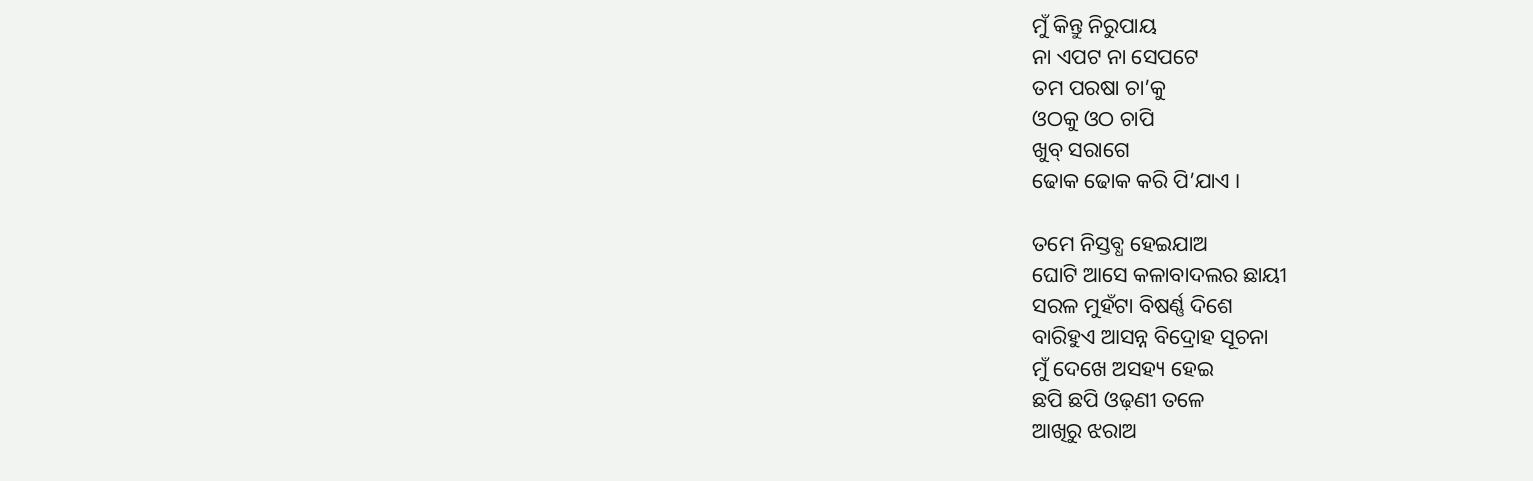ମୁଁ କିନ୍ତୁ ନିରୁପାୟ
ନା ଏପଟ ନା ସେପଟେ
ତମ ପରଷା ଚା’କୁ
ଓଠକୁ ଓଠ ଚାପି
ଖୁବ୍ ସରାଗେ
ଢୋକ ଢୋକ କରି ପି’ଯାଏ ।

ତମେ ନିସ୍ତବ୍ଧ ହେଇଯାଅ
ଘୋଟି ଆସେ କଳାବାଦଲର ଛାୟୀ
ସରଳ ମୁହଁଟା ବିଷର୍ଣ୍ଣ ଦିଶେ
ବାରିହୁଏ ଆସନ୍ନ ବିଦ୍ରୋହ ସୂଚନା
ମୁଁ ଦେଖେ ଅସହ୍ୟ ହେଇ
ଛପି ଛପି ଓଢ଼ଣୀ ତଳେ
ଆଖିରୁ ଝରାଅ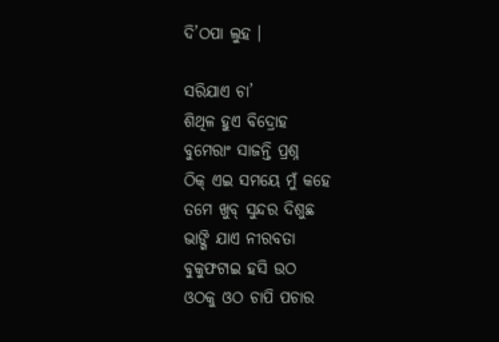ଦି’ଠପା ଲୁହ ।

ସରିଯାଏ ଚା’
ଶିଥିଳ ହୁଏ ବିଦ୍ରୋହ
ବୁମେରାଂ ସାଜନ୍ତି ପ୍ରଶ୍ନ
ଠିକ୍ ଏଇ ସମୟେ ମୁଁ କହେ
ତମେ ଖୁବ୍ ସୁନ୍ଦର ଦିଶୁଛ
ଭାଙ୍ଗି ଯାଏ ନୀରବତା
ବୁକୁଫଟାଇ ହସି ଉଠ
ଓଠକୁ ଓଠ ଚାପି ପଚାର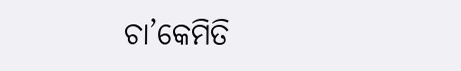ଚା’କେମିତି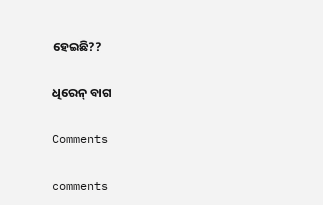ହେଇଛି??

ଧିରେନ୍ ବାଗ

Comments

comments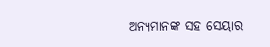ଅନ୍ୟମାନଙ୍କ ସହ ସେୟାର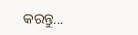କରନ୍ତୁ...